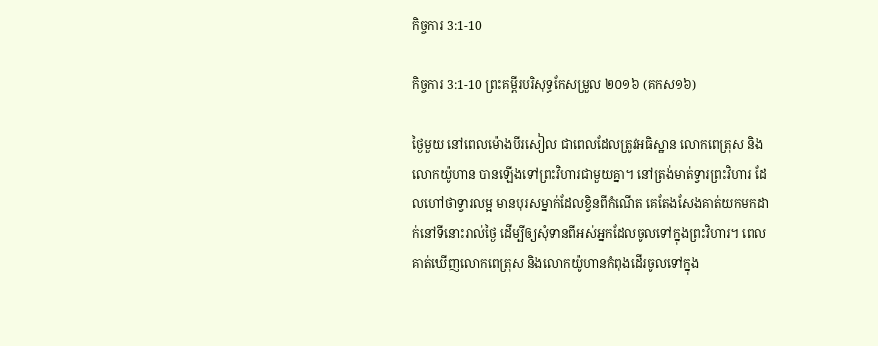កិច្ចការ 3:1-10

កិច្ចការ 3:1-10 ព្រះគម្ពីរបរិសុទ្ធកែសម្រួល ២០១៦ (គកស១៦)

ថ្ងៃមួយ នៅពេលម៉ោងបីរសៀល ជាពេលដែលត្រូវអធិស្ឋាន លោកពេត្រុស និងលោកយ៉ូហាន បានឡើងទៅព្រះ‌វិហារជាមួយគ្នា។ នៅត្រង់មាត់ទ្វារព្រះ‌វិហារ ដែលហៅថាទ្វារលម្អ មានបុរសម្នាក់ដែលខ្វិនពីកំណើត គេតែងសែងគាត់យកមកដាក់នៅទីនោះរាល់ថ្ងៃ ដើម្បីឲ្យសុំទានពីអស់អ្នកដែលចូលទៅក្នុងព្រះ‌វិហារ។ ពេលគាត់ឃើញលោកពេត្រុស និងលោកយ៉ូហានកំពុងដើរចូលទៅក្នុង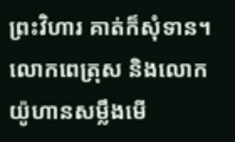ព្រះ‌វិហារ គាត់ក៏សុំទាន។ លោកពេត្រុស និងលោកយ៉ូហានសម្លឹងមើ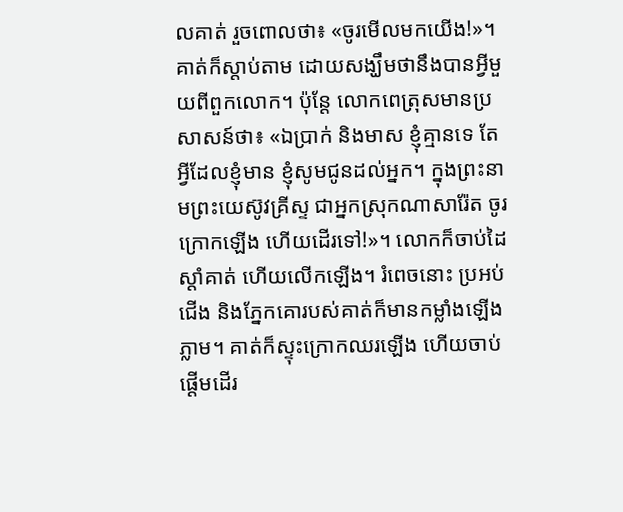លគាត់ រួចពោលថា៖ «ចូរមើលមកយើង!»។ គាត់ក៏ស្តាប់តាម ដោយសង្ឃឹមថានឹងបានអ្វីមួយពីពួកលោក។ ប៉ុន្ដែ លោកពេត្រុសមានប្រសាសន៍ថា៖ «ឯប្រាក់ និងមាស ខ្ញុំគ្មានទេ តែអ្វីដែលខ្ញុំមាន ខ្ញុំសូមជូនដល់អ្នក។ ក្នុងព្រះ‌នាមព្រះ‌យេស៊ូវ‌គ្រីស្ទ ជាអ្នកស្រុកណា‌សារ៉ែត ចូរក្រោកឡើង ហើយដើរទៅ!»។ លោកក៏ចាប់ដៃស្តាំគាត់ ហើយលើកឡើង។ រំពេចនោះ ប្រអប់ជើង និងភ្នែកគោរបស់គាត់ក៏មានកម្លាំងឡើងភ្លាម។ គាត់ក៏ស្ទុះក្រោកឈរឡើង ហើយចាប់ផ្ដើមដើរ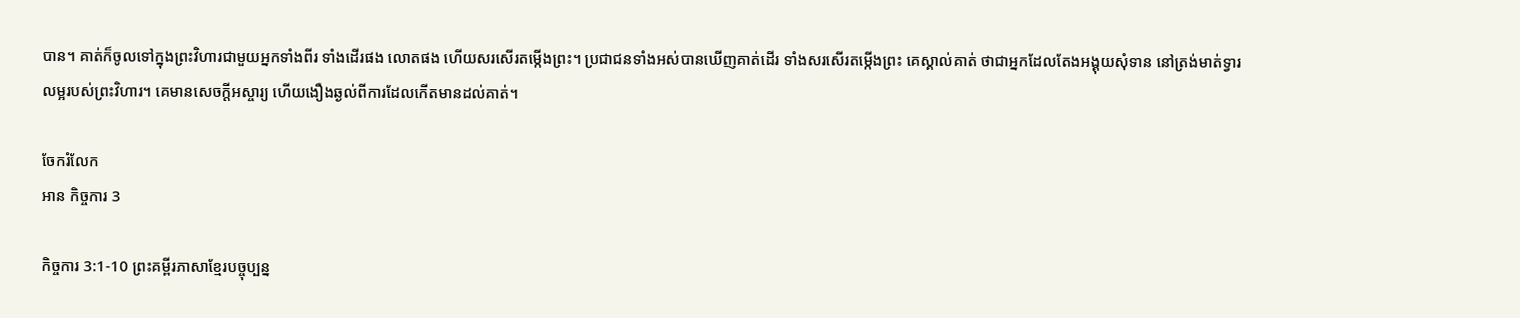បាន។ គាត់ក៏ចូលទៅក្នុងព្រះ‌វិហារជា‌មួយអ្នកទាំងពីរ ទាំងដើរផង លោតផង ហើយសរសើរតម្កើងព្រះ។ ប្រ‌ជាជនទាំងអស់បានឃើញគាត់ដើរ ទាំងសរសើរតម្កើងព្រះ គេស្គាល់គាត់ ថាជាអ្នកដែលតែងអង្គុយសុំទាន នៅត្រង់មាត់ទ្វារលម្អរបស់ព្រះ‌វិហារ។ គេមានសេចក្តីអស្ចារ្យ ហើយងឿង‌ឆ្ងល់ពីការដែលកើតមានដល់គាត់។

ចែករំលែក
អាន កិច្ចការ 3

កិច្ចការ 3:1-10 ព្រះគម្ពីរភាសាខ្មែរបច្ចុប្បន្ន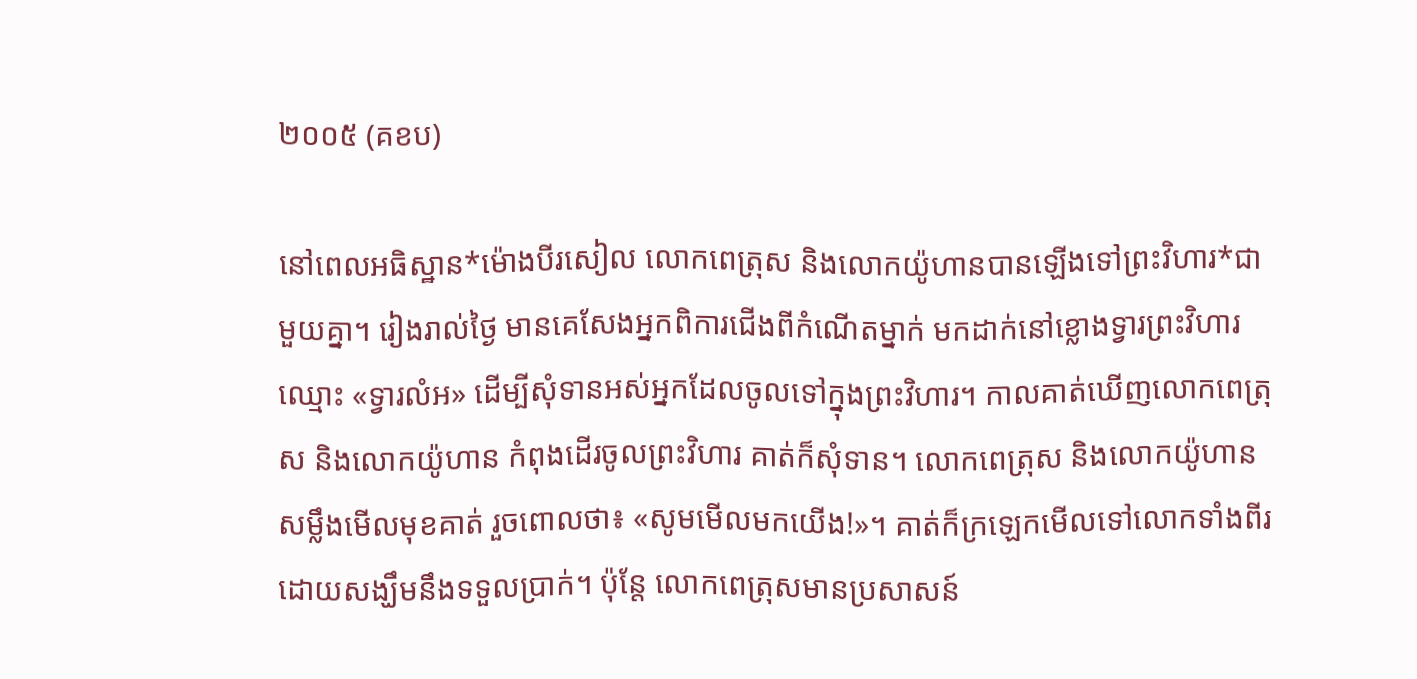២០០៥ (គខប)

នៅពេលអធិស្ឋាន*ម៉ោងបីរសៀល លោកពេត្រុស និងលោកយ៉ូហានបានឡើងទៅព្រះ‌វិហារ*ជាមួយគ្នា។ រៀងរាល់ថ្ងៃ មានគេសែងអ្នកពិការជើងពីកំណើតម្នាក់ មកដាក់នៅខ្លោងទ្វារព្រះ‌វិហារឈ្មោះ «ទ្វារលំអ» ដើម្បីសុំទានអស់អ្នកដែលចូលទៅក្នុងព្រះ‌វិហារ។ កាលគាត់ឃើញលោកពេត្រុស និងលោកយ៉ូហាន កំពុងដើរចូលព្រះ‌វិហារ គាត់ក៏សុំទាន។ លោកពេត្រុស និងលោកយ៉ូហាន សម្លឹងមើលមុខគាត់ រួចពោលថា៖ «សូមមើលមកយើង!»។ គាត់ក៏ក្រឡេកមើលទៅលោកទាំងពីរ ដោយសង្ឃឹមនឹងទទួលប្រាក់។ ប៉ុន្តែ លោកពេត្រុសមានប្រសាសន៍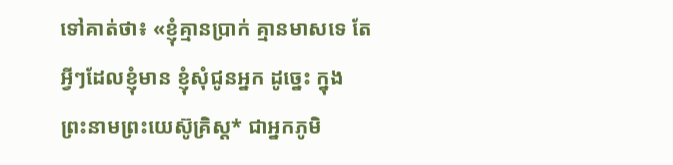ទៅគាត់ថា៖ «ខ្ញុំគ្មានប្រាក់ គ្មានមាសទេ តែអ្វីៗដែលខ្ញុំមាន ខ្ញុំសុំជូនអ្នក ដូច្នេះ ក្នុងព្រះ‌នាមព្រះ‌យេស៊ូគ្រិស្ត* ជាអ្នកភូមិ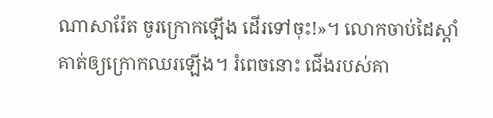ណាសា‌រ៉ែត ចូរក្រោកឡើង ដើរទៅចុះ!»។ លោកចាប់ដៃស្ដាំគាត់ឲ្យក្រោកឈរឡើង។ រំពេចនោះ ជើងរបស់គា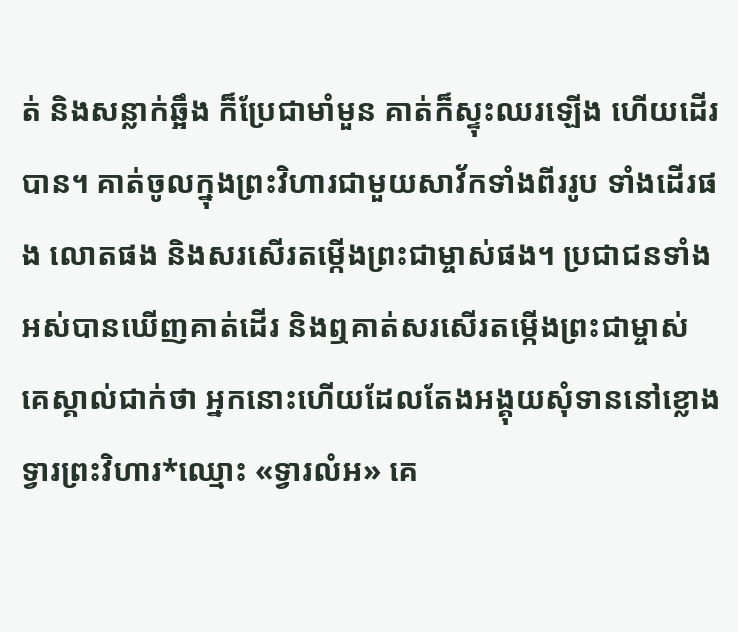ត់ និងសន្លាក់ឆ្អឹង ក៏ប្រែជាមាំ‌មួន គាត់ក៏ស្ទុះឈរឡើង ហើយដើរបាន។ គាត់ចូលក្នុងព្រះ‌វិហារជាមួយសាវ័កទាំងពីររូប ទាំងដើរផង លោតផង និងសរសើរតម្កើងព្រះ‌ជាម្ចាស់ផង។ ប្រជា‌ជនទាំងអស់បានឃើញគាត់ដើរ និងឮគាត់សរសើរតម្កើងព្រះ‌ជាម្ចាស់ គេស្គាល់ជាក់ថា អ្នកនោះហើយដែលតែងអង្គុយសុំទាននៅខ្លោងទ្វារព្រះ‌វិហារ*ឈ្មោះ «ទ្វារលំអ» គេ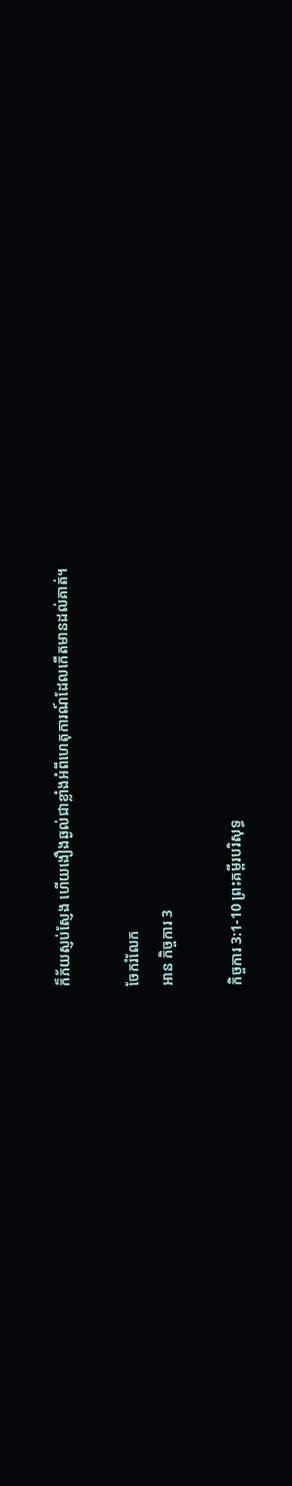ក៏ភ័យស្ញប់‌ស្ញែង ហើយងឿង‌ឆ្ងល់ជាខ្លាំងអំពីហេតុ‌ការណ៍ដែលកើតមានដល់គាត់។

ចែករំលែក
អាន កិច្ចការ 3

កិច្ចការ 3:1-10 ព្រះគម្ពីរបរិសុទ្ធ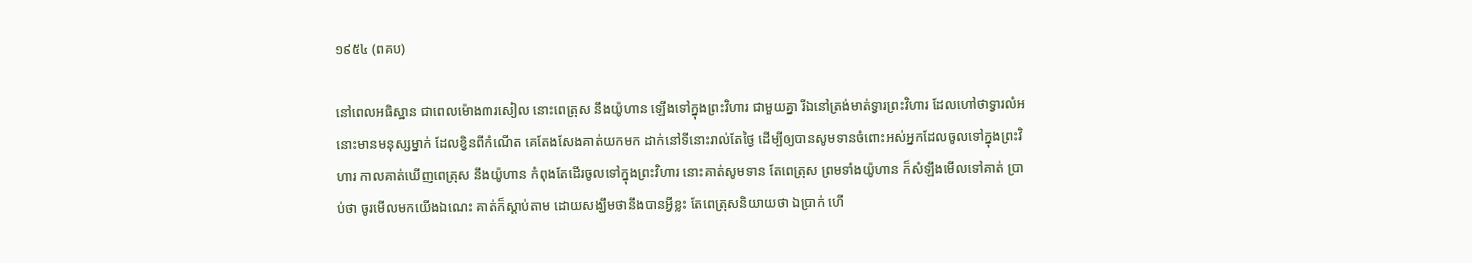១៩៥៤ (ពគប)

នៅពេលអធិស្ឋាន ជាពេលម៉ោង៣រសៀល នោះពេត្រុស នឹងយ៉ូហាន ឡើងទៅក្នុងព្រះ‌វិហារ ជាមួយគ្នា រីឯនៅត្រង់មាត់ទ្វារព្រះ‌វិហារ ដែលហៅថាទ្វារលំអ នោះមានមនុស្សម្នាក់ ដែលខ្វិនពីកំណើត គេតែងសែងគាត់យកមក ដាក់នៅទីនោះរាល់តែថ្ងៃ ដើម្បីឲ្យបានសូមទានចំពោះអស់អ្នកដែលចូលទៅក្នុងព្រះ‌វិហារ កាលគាត់ឃើញពេត្រុស នឹងយ៉ូហាន កំពុងតែដើរចូលទៅក្នុងព្រះ‌វិហារ នោះគាត់សូមទាន តែពេត្រុស ព្រមទាំងយ៉ូហាន ក៏សំឡឹងមើលទៅគាត់ ប្រាប់ថា ចូរមើលមកយើងឯណេះ គាត់ក៏ស្តាប់តាម ដោយសង្ឃឹមថានឹងបានអ្វីខ្លះ តែពេត្រុសនិយាយថា ឯប្រាក់ ហើ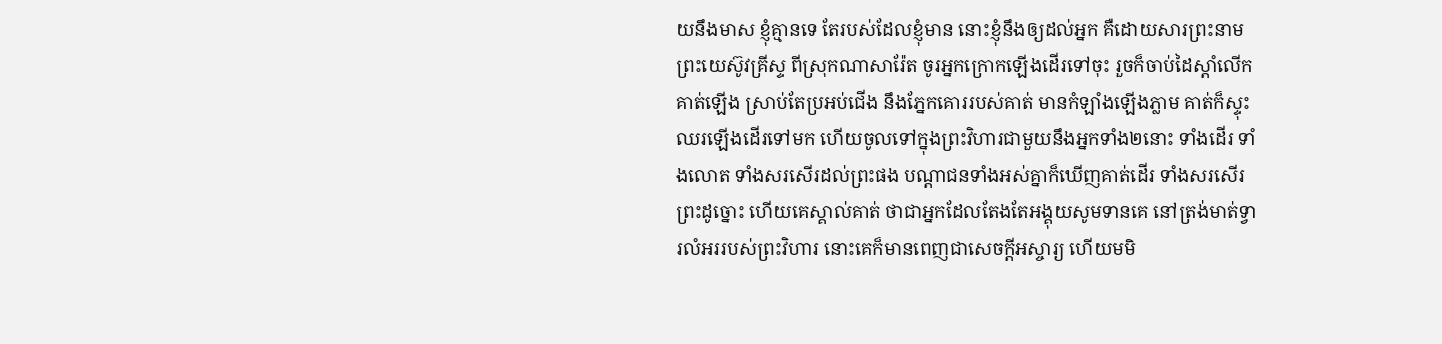យនឹងមាស ខ្ញុំគ្មានទេ តែរបស់ដែលខ្ញុំមាន នោះខ្ញុំនឹងឲ្យដល់អ្នក គឺដោយ‌សារព្រះ‌នាមព្រះ‌យេស៊ូវគ្រីស្ទ ពីស្រុកណា‌សារ៉ែត ចូរអ្នកក្រោកឡើងដើរទៅចុះ រួចក៏ចាប់ដៃស្តាំលើកគាត់ឡើង ស្រាប់តែប្រអប់ជើង នឹងភ្នែកគោររបស់គាត់ មានកំឡាំងឡើងភ្លាម គាត់ក៏ស្ទុះឈរឡើងដើរទៅមក ហើយចូលទៅក្នុងព្រះ‌វិហារជាមួយនឹងអ្នកទាំង២នោះ ទាំងដើរ ទាំងលោត ទាំងសរសើរដល់ព្រះផង បណ្តាជនទាំងអស់គ្នាក៏ឃើញគាត់ដើរ ទាំងសរសើរព្រះដូច្នោះ ហើយគេស្គាល់គាត់ ថាជាអ្នកដែលតែង‌តែអង្គុយសូមទានគេ នៅត្រង់មាត់ទ្វារលំអររបស់ព្រះ‌វិហារ នោះគេក៏មានពេញជាសេចក្ដីអស្ចារ្យ ហើយមមិ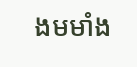ង‌មមាំង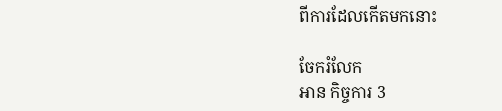ពីការដែលកើតមកនោះ

ចែករំលែក
អាន កិច្ចការ 3